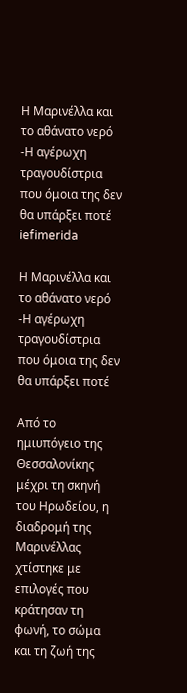Η Μαρινέλλα και το αθάνατο νερό -Η αγέρωχη τραγουδίστρια που όμοια της δεν θα υπάρξει ποτέ
iefimerida

Η Μαρινέλλα και το αθάνατο νερό -Η αγέρωχη τραγουδίστρια που όμοια της δεν θα υπάρξει ποτέ

Από το ημιυπόγειο της Θεσσαλονίκης μέχρι τη σκηνή του Ηρωδείου, η διαδρομή της Μαρινέλλας χτίστηκε με επιλογές που κράτησαν τη φωνή, το σώμα και τη ζωή της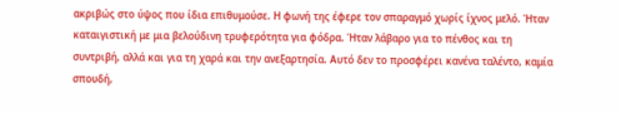ακριβώς στο ύψος που ίδια επιθυμούσε. Η φωνή της έφερε τον σπαραγμό χωρίς ίχνος μελό. Ήταν καταιγιστική με μια βελούδινη τρυφερότητα για φόδρα. Ήταν λάβαρο για το πένθος και τη συντριβή, αλλά και για τη χαρά και την ανεξαρτησία. Αυτό δεν το προσφέρει κανένα ταλέντο, καμία σπουδή,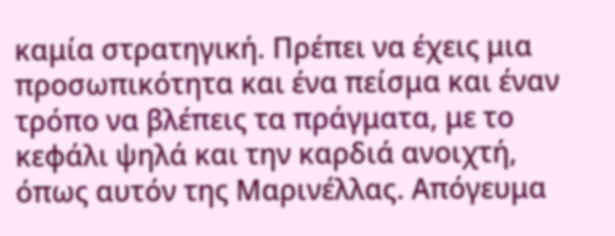καμία στρατηγική. Πρέπει να έχεις μια προσωπικότητα και ένα πείσμα και έναν τρόπο να βλέπεις τα πράγματα, με το κεφάλι ψηλά και την καρδιά ανοιχτή, όπως αυτόν της Μαρινέλλας. Απόγευμα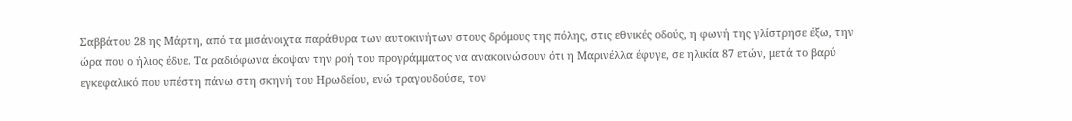Σαββάτου 28 ης Μάρτη, από τα μισάνοιχτα παράθυρα των αυτοκινήτων στους δρόμους της πόλης, στις εθνικές οδούς, η φωνή της γλίστρησε έξω, την ώρα που ο ήλιος έδυε. Τα ραδιόφωνα έκοψαν την ροή του προγράμματος να ανακοινώσουν ότι η Μαρινέλλα έφυγε, σε ηλικία 87 ετών, μετά το βαρύ εγκεφαλικό που υπέστη πάνω στη σκηνή του Ηρωδείου, ενώ τραγουδούσε, τον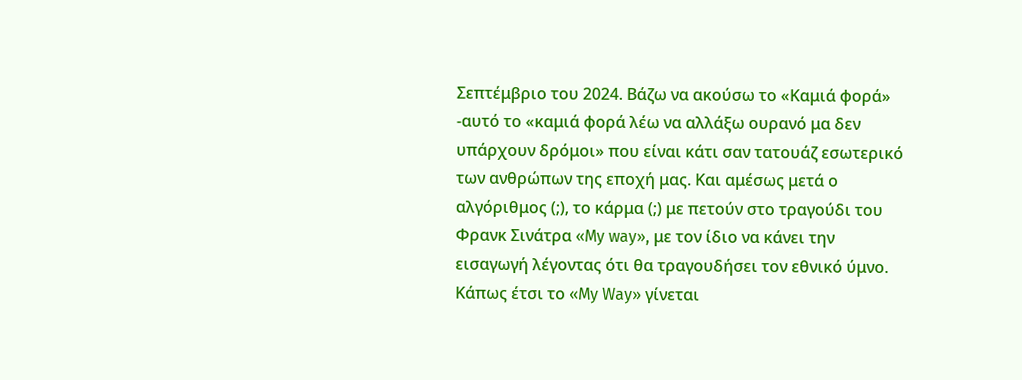Σεπτέμβριο του 2024. Βάζω να ακούσω το «Καμιά φορά» -αυτό το «καμιά φορά λέω να αλλάξω ουρανό μα δεν υπάρχουν δρόμοι» που είναι κάτι σαν τατουάζ εσωτερικό των ανθρώπων της εποχή μας. Και αμέσως μετά ο αλγόριθμος (;), το κάρμα (;) με πετούν στο τραγούδι του Φρανκ Σινάτρα «My way», με τον ίδιο να κάνει την εισαγωγή λέγοντας ότι θα τραγουδήσει τον εθνικό ύμνο. Κάπως έτσι το «My Way» γίνεται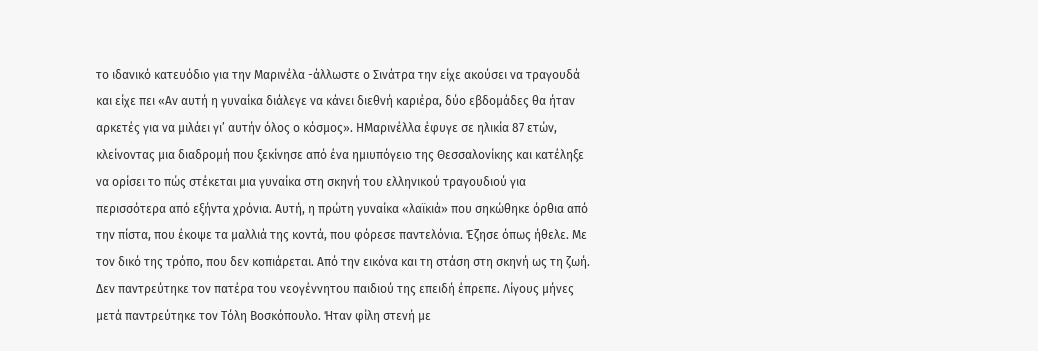το ιδανικό κατευόδιο για την Μαρινέλα -άλλωστε ο Σινάτρα την είχε ακούσει να τραγουδά και είχε πει «Aν αυτή η γυναίκα διάλεγε να κάνει διεθνή καριέρα, δύο εβδομάδες θα ήταν αρκετές για να μιλάει γι’ αυτήν όλος ο κόσμος». ΗΜαρινέλλα έφυγε σε ηλικία 87 ετών, κλείνοντας μια διαδρομή που ξεκίνησε από ένα ημιυπόγειο της Θεσσαλονίκης και κατέληξε να ορίσει το πώς στέκεται μια γυναίκα στη σκηνή του ελληνικού τραγουδιού για περισσότερα από εξήντα χρόνια. Αυτή, η πρώτη γυναίκα «λαϊκιά» που σηκώθηκε όρθια από την πίστα, που έκοψε τα μαλλιά της κοντά, που φόρεσε παντελόνια. Έζησε όπως ήθελε. Με τον δικό της τρόπο, που δεν κοπιάρεται. Από την εικόνα και τη στάση στη σκηνή ως τη ζωή. Δεν παντρεύτηκε τον πατέρα του νεογέννητου παιδιού της επειδή έπρεπε. Λίγους μήνες μετά παντρεύτηκε τον Τόλη Βοσκόπουλο. Ήταν φίλη στενή με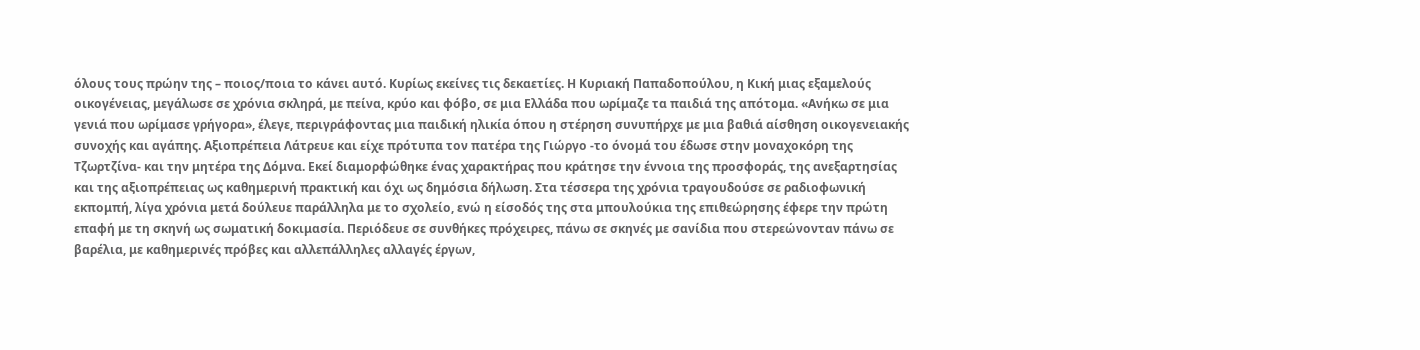όλους τους πρώην της – ποιος/ποια το κάνει αυτό. Κυρίως εκείνες τις δεκαετίες. Η Κυριακή Παπαδοπούλου, η Κική μιας εξαμελούς οικογένειας, μεγάλωσε σε χρόνια σκληρά, με πείνα, κρύο και φόβο, σε μια Ελλάδα που ωρίμαζε τα παιδιά της απότομα. «Ανήκω σε μια γενιά που ωρίμασε γρήγορα», έλεγε, περιγράφοντας μια παιδική ηλικία όπου η στέρηση συνυπήρχε με μια βαθιά αίσθηση οικογενειακής συνοχής και αγάπης. Αξιοπρέπεια Λάτρευε και είχε πρότυπα τον πατέρα της Γιώργο -το όνομά του έδωσε στην μοναχοκόρη της Τζωρτζίνα- και την μητέρα της Δόμνα. Εκεί διαμορφώθηκε ένας χαρακτήρας που κράτησε την έννοια της προσφοράς, της ανεξαρτησίας και της αξιοπρέπειας ως καθημερινή πρακτική και όχι ως δημόσια δήλωση. Στα τέσσερα της χρόνια τραγουδούσε σε ραδιοφωνική εκπομπή, λίγα χρόνια μετά δούλευε παράλληλα με το σχολείο, ενώ η είσοδός της στα μπουλούκια της επιθεώρησης έφερε την πρώτη επαφή με τη σκηνή ως σωματική δοκιμασία. Περιόδευε σε συνθήκες πρόχειρες, πάνω σε σκηνές με σανίδια που στερεώνονταν πάνω σε βαρέλια, με καθημερινές πρόβες και αλλεπάλληλες αλλαγές έργων,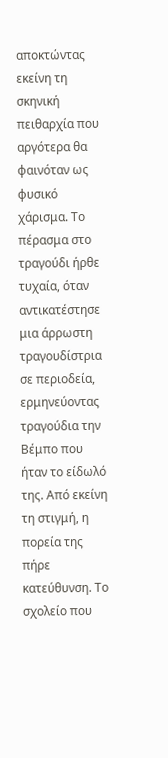αποκτώντας εκείνη τη σκηνική πειθαρχία που αργότερα θα φαινόταν ως φυσικό χάρισμα. Το πέρασμα στο τραγούδι ήρθε τυχαία, όταν αντικατέστησε μια άρρωστη τραγουδίστρια σε περιοδεία, ερμηνεύοντας τραγούδια την Βέμπο που ήταν το είδωλό της. Από εκείνη τη στιγμή, η πορεία της πήρε κατεύθυνση. Το σχολείο που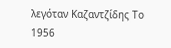λεγόταν Καζαντζίδης Το 1956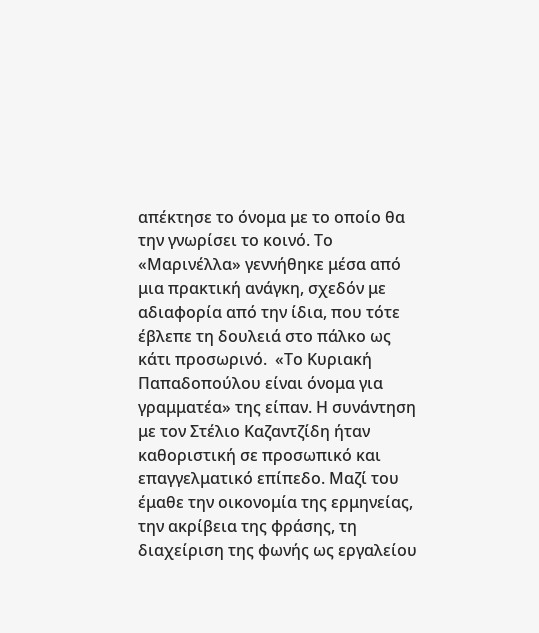απέκτησε το όνομα με το οποίο θα την γνωρίσει το κοινό. Το «Μαρινέλλα» γεννήθηκε μέσα από μια πρακτική ανάγκη, σχεδόν με αδιαφορία από την ίδια, που τότε έβλεπε τη δουλειά στο πάλκο ως κάτι προσωρινό.  «Το Κυριακή Παπαδοπούλου είναι όνομα για γραμματέα» της είπαν. Η συνάντηση με τον Στέλιο Καζαντζίδη ήταν καθοριστική σε προσωπικό και επαγγελματικό επίπεδο. Μαζί του έμαθε την οικονομία της ερμηνείας, την ακρίβεια της φράσης, τη διαχείριση της φωνής ως εργαλείου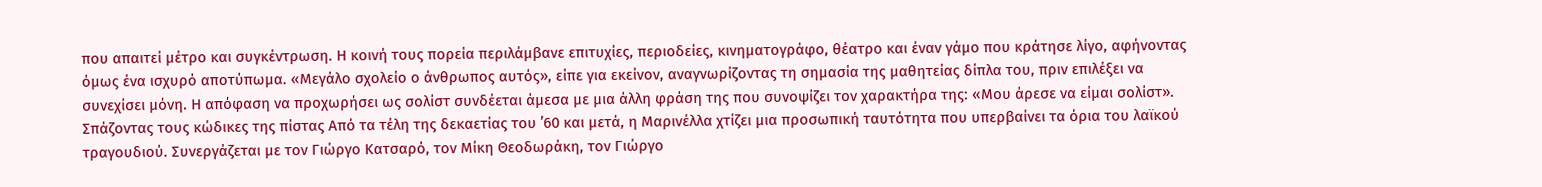που απαιτεί μέτρο και συγκέντρωση. Η κοινή τους πορεία περιλάμβανε επιτυχίες, περιοδείες, κινηματογράφο, θέατρο και έναν γάμο που κράτησε λίγο, αφήνοντας όμως ένα ισχυρό αποτύπωμα. «Μεγάλο σχολείο ο άνθρωπος αυτός», είπε για εκείνον, αναγνωρίζοντας τη σημασία της μαθητείας δίπλα του, πριν επιλέξει να συνεχίσει μόνη. Η απόφαση να προχωρήσει ως σολίστ συνδέεται άμεσα με μια άλλη φράση της που συνοψίζει τον χαρακτήρα της: «Μου άρεσε να είμαι σολίστ». Σπάζοντας τους κώδικες της πίστας Από τα τέλη της δεκαετίας του ’60 και μετά, η Μαρινέλλα χτίζει μια προσωπική ταυτότητα που υπερβαίνει τα όρια του λαϊκού τραγουδιού. Συνεργάζεται με τον Γιώργο Κατσαρό, τον Μίκη Θεοδωράκη, τον Γιώργο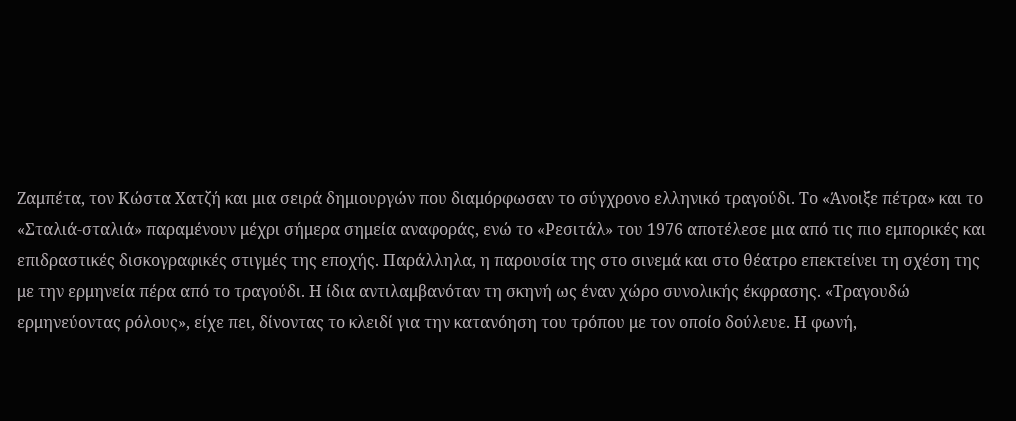Ζαμπέτα, τον Κώστα Χατζή και μια σειρά δημιουργών που διαμόρφωσαν το σύγχρονο ελληνικό τραγούδι. Το «Άνοιξε πέτρα» και το «Σταλιά-σταλιά» παραμένουν μέχρι σήμερα σημεία αναφοράς, ενώ το «Ρεσιτάλ» του 1976 αποτέλεσε μια από τις πιο εμπορικές και επιδραστικές δισκογραφικές στιγμές της εποχής. Παράλληλα, η παρουσία της στο σινεμά και στο θέατρο επεκτείνει τη σχέση της με την ερμηνεία πέρα από το τραγούδι. Η ίδια αντιλαμβανόταν τη σκηνή ως έναν χώρο συνολικής έκφρασης. «Τραγουδώ ερμηνεύοντας ρόλους», είχε πει, δίνοντας το κλειδί για την κατανόηση του τρόπου με τον οποίο δούλευε. Η φωνή,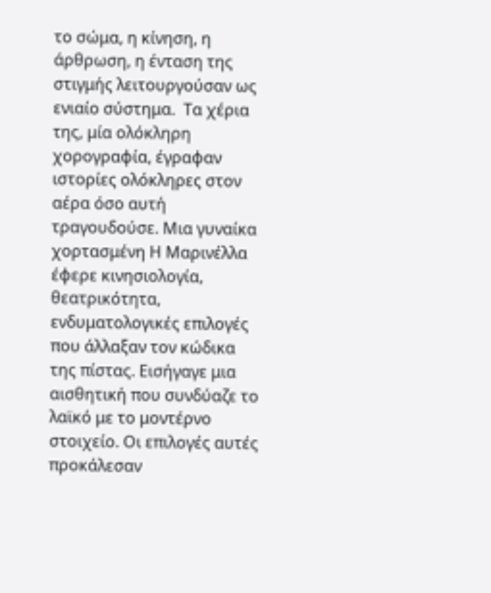το σώμα, η κίνηση, η άρθρωση, η ένταση της στιγμής λειτουργούσαν ως ενιαίο σύστημα.  Τα χέρια της, μία ολόκληρη χορογραφία, έγραφαν ιστορίες ολόκληρες στον αέρα όσο αυτή τραγουδούσε. Μια γυναίκα χορτασμένη Η Μαρινέλλα έφερε κινησιολογία, θεατρικότητα, ενδυματολογικές επιλογές που άλλαξαν τον κώδικα της πίστας. Εισήγαγε μια αισθητική που συνδύαζε το λαϊκό με το μοντέρνο στοιχείο. Οι επιλογές αυτές προκάλεσαν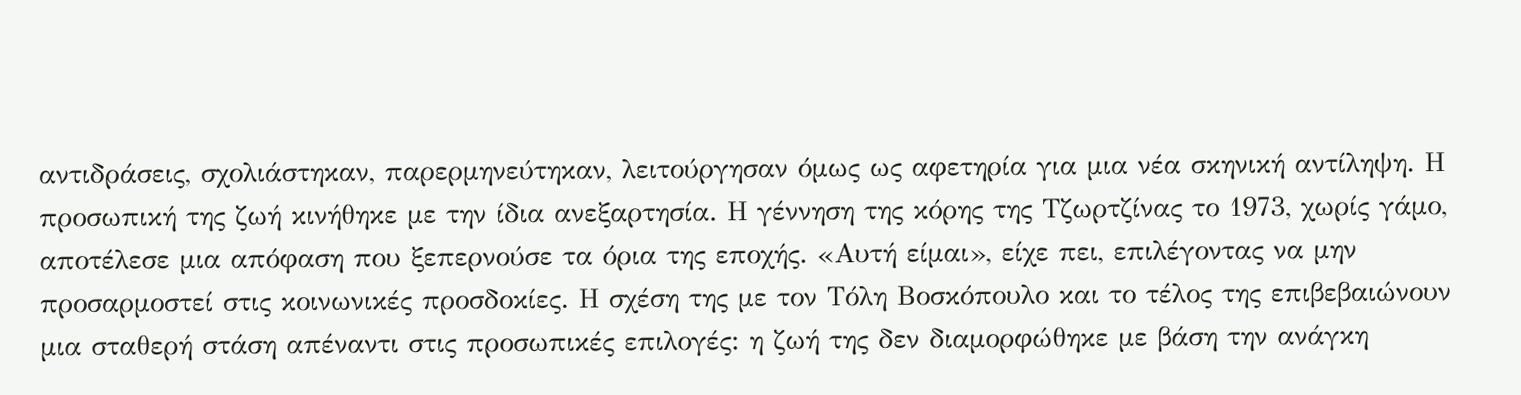αντιδράσεις, σχολιάστηκαν, παρερμηνεύτηκαν, λειτούργησαν όμως ως αφετηρία για μια νέα σκηνική αντίληψη. Η προσωπική της ζωή κινήθηκε με την ίδια ανεξαρτησία. Η γέννηση της κόρης της Τζωρτζίνας το 1973, χωρίς γάμο, αποτέλεσε μια απόφαση που ξεπερνούσε τα όρια της εποχής. «Αυτή είμαι», είχε πει, επιλέγοντας να μην προσαρμοστεί στις κοινωνικές προσδοκίες. Η σχέση της με τον Τόλη Βοσκόπουλο και το τέλος της επιβεβαιώνουν μια σταθερή στάση απέναντι στις προσωπικές επιλογές: η ζωή της δεν διαμορφώθηκε με βάση την ανάγκη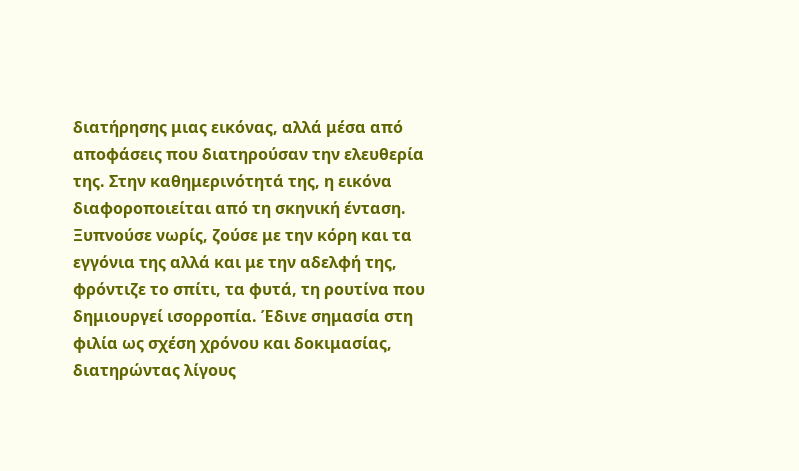διατήρησης μιας εικόνας, αλλά μέσα από αποφάσεις που διατηρούσαν την ελευθερία της. Στην καθημερινότητά της, η εικόνα διαφοροποιείται από τη σκηνική ένταση. Ξυπνούσε νωρίς, ζούσε με την κόρη και τα εγγόνια της αλλά και με την αδελφή της, φρόντιζε το σπίτι, τα φυτά, τη ρουτίνα που δημιουργεί ισορροπία. Έδινε σημασία στη φιλία ως σχέση χρόνου και δοκιμασίας, διατηρώντας λίγους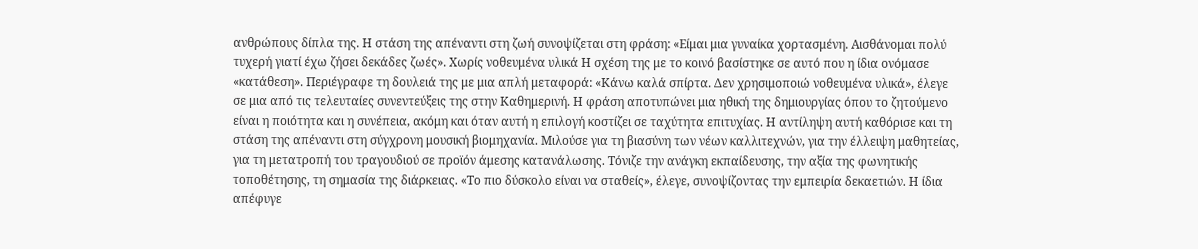ανθρώπους δίπλα της. Η στάση της απέναντι στη ζωή συνοψίζεται στη φράση: «Είμαι μια γυναίκα χορτασμένη. Αισθάνομαι πολύ τυχερή γιατί έχω ζήσει δεκάδες ζωές». Χωρίς νοθευμένα υλικά Η σχέση της με το κοινό βασίστηκε σε αυτό που η ίδια ονόμασε «κατάθεση». Περιέγραφε τη δουλειά της με μια απλή μεταφορά: «Κάνω καλά σπίρτα. Δεν χρησιμοποιώ νοθευμένα υλικά», έλεγε σε μια από τις τελευταίες συνεντεύξεις της στην Καθημερινή. Η φράση αποτυπώνει μια ηθική της δημιουργίας όπου το ζητούμενο είναι η ποιότητα και η συνέπεια, ακόμη και όταν αυτή η επιλογή κοστίζει σε ταχύτητα επιτυχίας. Η αντίληψη αυτή καθόρισε και τη στάση της απέναντι στη σύγχρονη μουσική βιομηχανία. Μιλούσε για τη βιασύνη των νέων καλλιτεχνών, για την έλλειψη μαθητείας, για τη μετατροπή του τραγουδιού σε προϊόν άμεσης κατανάλωσης. Τόνιζε την ανάγκη εκπαίδευσης, την αξία της φωνητικής τοποθέτησης, τη σημασία της διάρκειας. «Το πιο δύσκολο είναι να σταθείς», έλεγε, συνοψίζοντας την εμπειρία δεκαετιών. Η ίδια απέφυγε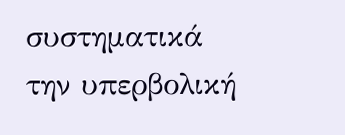συστηματικά την υπερβολική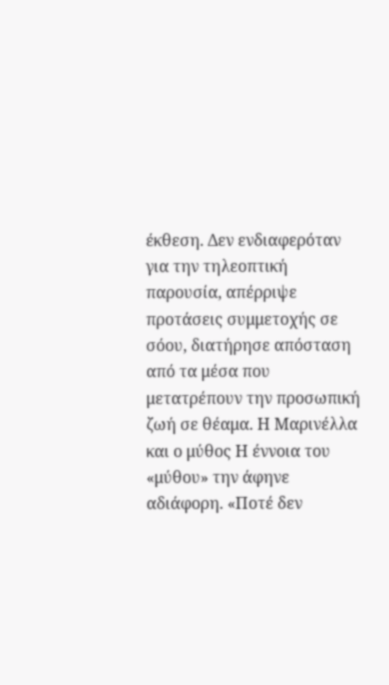έκθεση. Δεν ενδιαφερόταν για την τηλεοπτική παρουσία, απέρριψε προτάσεις συμμετοχής σε σόου, διατήρησε απόσταση από τα μέσα που μετατρέπουν την προσωπική ζωή σε θέαμα. Η Μαρινέλλα και ο μύθος Η έννοια του «μύθου» την άφηνε αδιάφορη. «Ποτέ δεν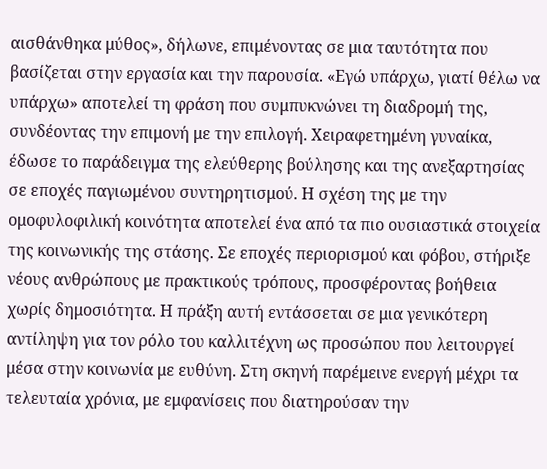αισθάνθηκα μύθος», δήλωνε, επιμένοντας σε μια ταυτότητα που βασίζεται στην εργασία και την παρουσία. «Εγώ υπάρχω, γιατί θέλω να υπάρχω» αποτελεί τη φράση που συμπυκνώνει τη διαδρομή της, συνδέοντας την επιμονή με την επιλογή. Χειραφετημένη γυναίκα, έδωσε το παράδειγμα της ελεύθερης βούλησης και της ανεξαρτησίας σε εποχές παγιωμένου συντηρητισμού. Η σχέση της με την ομοφυλοφιλική κοινότητα αποτελεί ένα από τα πιο ουσιαστικά στοιχεία της κοινωνικής της στάσης. Σε εποχές περιορισμού και φόβου, στήριξε νέους ανθρώπους με πρακτικούς τρόπους, προσφέροντας βοήθεια χωρίς δημοσιότητα. Η πράξη αυτή εντάσσεται σε μια γενικότερη αντίληψη για τον ρόλο του καλλιτέχνη ως προσώπου που λειτουργεί μέσα στην κοινωνία με ευθύνη. Στη σκηνή παρέμεινε ενεργή μέχρι τα τελευταία χρόνια, με εμφανίσεις που διατηρούσαν την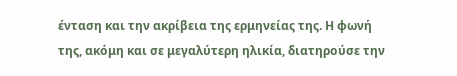ένταση και την ακρίβεια της ερμηνείας της. Η φωνή της, ακόμη και σε μεγαλύτερη ηλικία, διατηρούσε την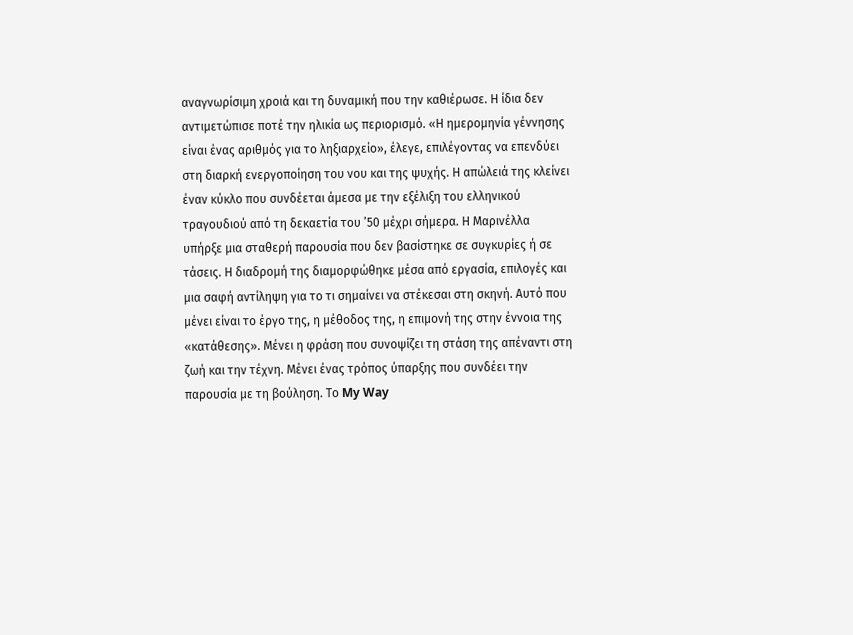αναγνωρίσιμη χροιά και τη δυναμική που την καθιέρωσε. Η ίδια δεν αντιμετώπισε ποτέ την ηλικία ως περιορισμό. «Η ημερομηνία γέννησης είναι ένας αριθμός για το ληξιαρχείο», έλεγε, επιλέγοντας να επενδύει στη διαρκή ενεργοποίηση του νου και της ψυχής. Η απώλειά της κλείνει έναν κύκλο που συνδέεται άμεσα με την εξέλιξη του ελληνικού τραγουδιού από τη δεκαετία του ’50 μέχρι σήμερα. Η Μαρινέλλα υπήρξε μια σταθερή παρουσία που δεν βασίστηκε σε συγκυρίες ή σε τάσεις. Η διαδρομή της διαμορφώθηκε μέσα από εργασία, επιλογές και μια σαφή αντίληψη για το τι σημαίνει να στέκεσαι στη σκηνή. Αυτό που μένει είναι το έργο της, η μέθοδος της, η επιμονή της στην έννοια της «κατάθεσης». Μένει η φράση που συνοψίζει τη στάση της απέναντι στη ζωή και την τέχνη. Μένει ένας τρόπος ύπαρξης που συνδέει την παρουσία με τη βούληση. Το My Way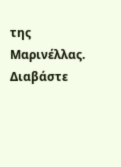της Μαρινέλλας. Διαβάστε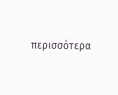περισσότερα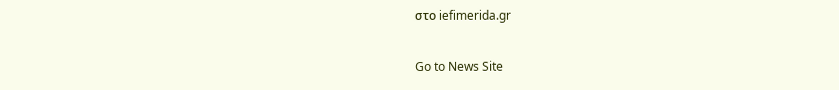στο iefimerida.gr

Go to News Site